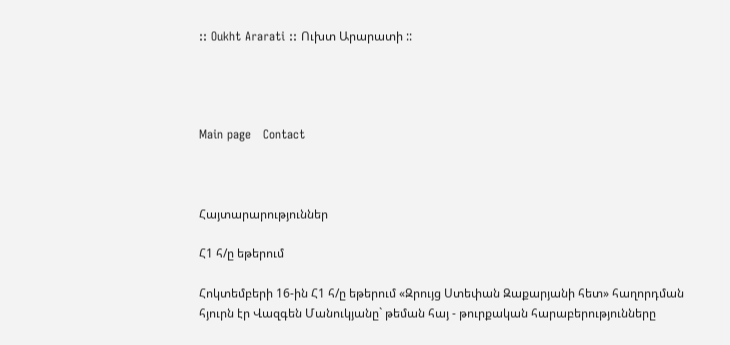:: Oukht Ararati :: Ուխտ Արարատի ::




Main page   Contact



Հայտարարություններ

Հ1 հ/ը եթերում

Հոկտեմբերի 16-ին Հ1 հ/ը եթերում «Զրույց Ստեփան Զաքարյանի հետ» հաղորդման հյուրն էր Վազգեն Մանուկյանը` թեման հայ - թուրքական հարաբերությունները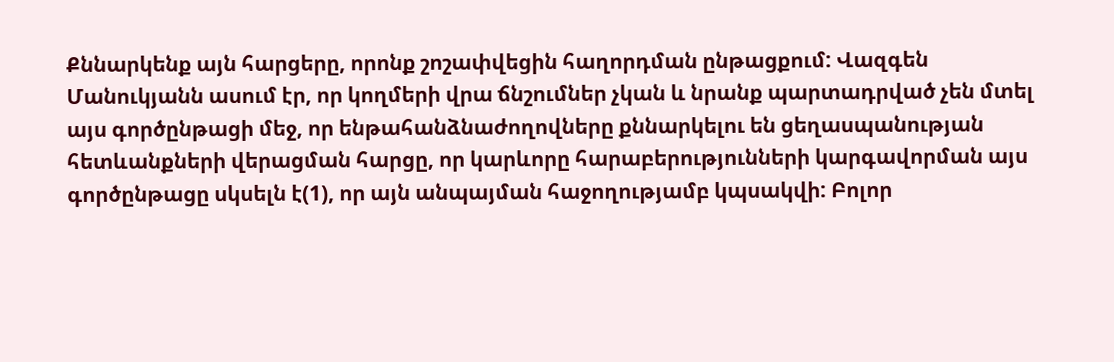Քննարկենք այն հարցերը, որոնք շոշափվեցին հաղորդման ընթացքում: Վազգեն Մանուկյանն ասում էր, որ կողմերի վրա ճնշումներ չկան և նրանք պարտադրված չեն մտել այս գործընթացի մեջ, որ ենթահանձնաժողովները քննարկելու են ցեղասպանության հետևանքների վերացման հարցը, որ կարևորը հարաբերությունների կարգավորման այս գործընթացը սկսելն է(1), որ այն անպայման հաջողությամբ կպսակվի: Բոլոր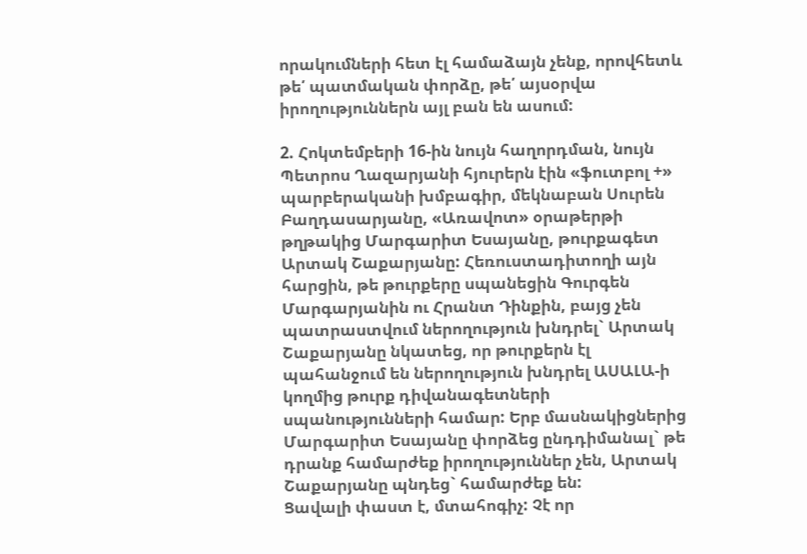որակումների հետ էլ համաձայն չենք, որովհետև թե՛ պատմական փորձը, թե՛ այսօրվա իրողություններն այլ բան են ասում:

2. Հոկտեմբերի 16-ին նույն հաղորդման, նույն Պետրոս Ղազարյանի հյուրերն էին «ֆուտբոլ +» պարբերականի խմբագիր, մեկնաբան Սուրեն Բաղդասարյանը, «Առավոտ» օրաթերթի թղթակից Մարգարիտ Եսայանը, թուրքագետ Արտակ Շաքարյանը: Հեռուստադիտողի այն հարցին, թե թուրքերը սպանեցին Գուրգեն Մարգարյանին ու Հրանտ Դինքին, բայց չեն պատրաստվում ներողություն խնդրել` Արտակ Շաքարյանը նկատեց, որ թուրքերն էլ պահանջում են ներողություն խնդրել ԱՍԱԼԱ-ի կողմից թուրք դիվանագետների սպանությունների համար: Երբ մասնակիցներից Մարգարիտ Եսայանը փորձեց ընդդիմանալ` թե դրանք համարժեք իրողություններ չեն, Արտակ Շաքարյանը պնդեց` համարժեք են:
Ցավալի փաստ է, մտահոգիչ: Չէ որ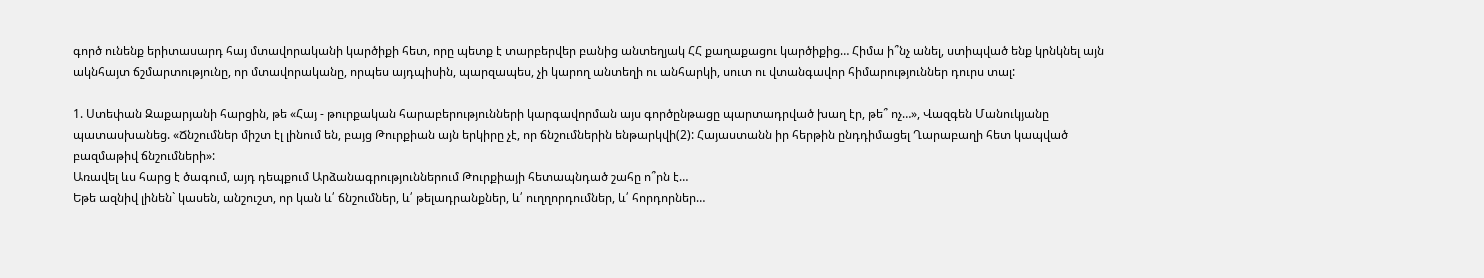գործ ունենք երիտասարդ հայ մտավորականի կարծիքի հետ, որը պետք է տարբերվեր բանից անտեղյակ ՀՀ քաղաքացու կարծիքից… Հիմա ի՞նչ անել, ստիպված ենք կրնկնել այն ակնհայտ ճշմարտությունը, որ մտավորականը, որպես այդպիսին, պարզապես, չի կարող անտեղի ու անհարկի, սուտ ու վտանգավոր հիմարություններ դուրս տալ:

1. Ստեփան Զաքարյանի հարցին, թե «Հայ - թուրքական հարաբերությունների կարգավորման այս գործընթացը պարտադրված խաղ էր, թե՞ ոչ…», Վազգեն Մանուկյանը պատասխանեց. «Ճնշումներ միշտ էլ լինում են, բայց Թուրքիան այն երկիրը չէ, որ ճնշումներին ենթարկվի(2): Հայաստանն իր հերթին ընդդիմացել Ղարաբաղի հետ կապված բազմաթիվ ճնշումների»:
Առավել ևս հարց է ծագում, այդ դեպքում Արձանագրություններում Թուրքիայի հետապնդած շահը ո՞րն է…
Եթե ազնիվ լինեն` կասեն, անշուշտ, որ կան և՛ ճնշումներ, և՛ թելադրանքներ, և՛ ուղղորդումներ, և՛ հորդորներ…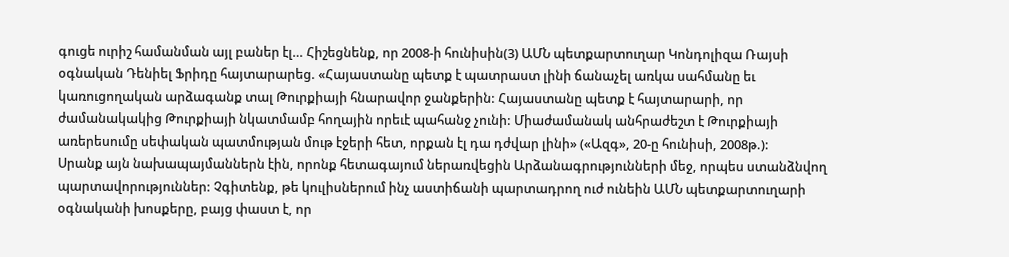գուցե ուրիշ համանման այլ բաներ էլ… Հիշեցնենք, որ 2008-ի հունիսին(3) ԱՄՆ պետքարտուղար Կոնդոլիզա Ռայսի օգնական Դենիել Ֆրիդը հայտարարեց. «Հայաստանը պետք է պատրաստ լինի ճանաչել առկա սահմանը եւ կառուցողական արձագանք տալ Թուրքիայի հնարավոր ջանքերին: Հայաստանը պետք է հայտարարի, որ ժամանակակից Թուրքիայի նկատմամբ հողային որեւէ պահանջ չունի: Միաժամանակ անհրաժեշտ է Թուրքիայի առերեսումը սեփական պատմության մութ էջերի հետ, որքան էլ դա դժվար լինի» («Ազգ», 20-ը հունիսի, 2008թ.):
Սրանք այն նախապայմաններն էին, որոնք հետագայում ներառվեցին Արձանագրությունների մեջ, որպես ստանձնվող պարտավորություններ: Չգիտենք, թե կուլիսներում ինչ աստիճանի պարտադրող ուժ ունեին ԱՄՆ պետքարտուղարի օգնականի խոսքերը, բայց փաստ է, որ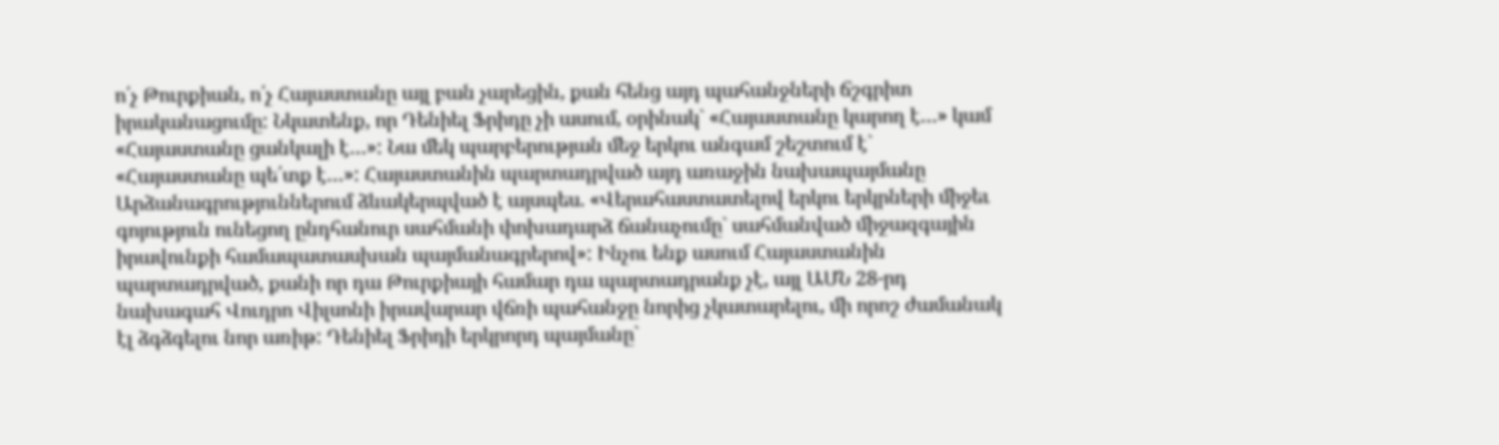ո՛չ Թուրքիան, ո՛չ Հայաստանը այլ բան չարեցին, քան հենց այդ պահանջների ճշգրիտ իրականացումը: Նկատենք, որ Դենիել Ֆրիդը չի ասում, օրինակ` «Հայաստանը կարող է…» կամ «Հայաստանը ցանկալի է…»: Նա մեկ պարբերության մեջ երկու անգամ շեշտում է` «Հայաստանը պե՛տք է…»: Հայաստանին պարտադրված այդ առաջին նախապայմանը Արձանագրություններում ձևակերպված է այսպես. «Վերահաստատելով երկու երկրների միջեւ գոյություն ունեցող ընդհանուր սահմանի փոխադարձ ճանաչումը` սահմանված միջազգային իրավունքի համապատասխան պայմանագրերով»: Ինչու ենք ասում Հայաստանին պարտադրված, քանի որ դա Թուրքիայի համար դա պարտադրանք չէ, այլ ԱՄՆ 28-րդ նախագահ Վուդրո Վիլսոնի իրավարար վճռի պահանջը նորից չկատարելու, մի որոշ ժամանակ էլ ձգձգելու նոր առիթ: Դենիել Ֆրիդի երկրորդ պայմանը`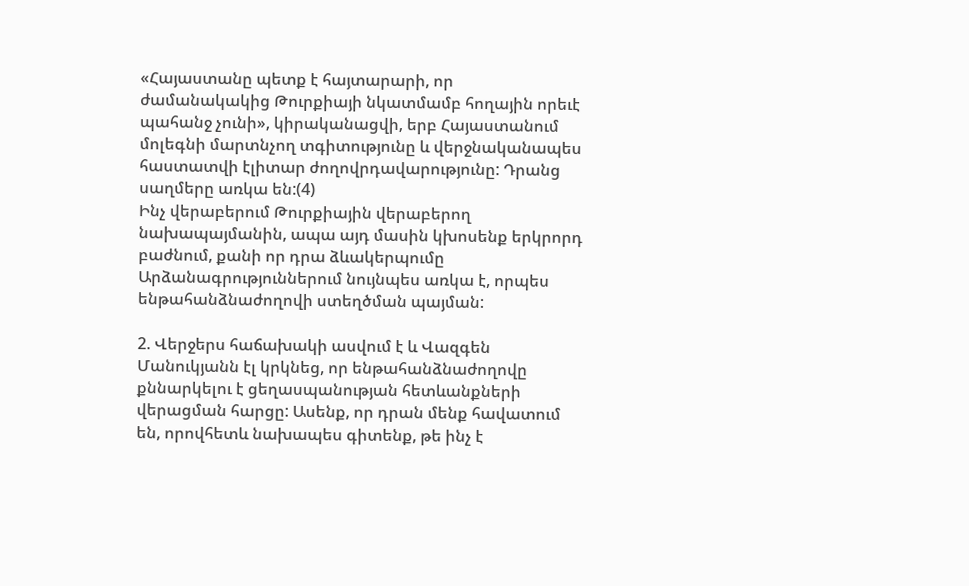«Հայաստանը պետք է հայտարարի, որ ժամանակակից Թուրքիայի նկատմամբ հողային որեւէ պահանջ չունի», կիրականացվի, երբ Հայաստանում մոլեգնի մարտնչող տգիտությունը և վերջնականապես հաստատվի էլիտար ժողովրդավարությունը: Դրանց սաղմերը առկա են:(4)
Ինչ վերաբերում Թուրքիային վերաբերող նախապայմանին, ապա այդ մասին կխոսենք երկրորդ բաժնում, քանի որ դրա ձևակերպումը Արձանագրություններում նույնպես առկա է, որպես ենթահանձնաժողովի ստեղծման պայման:

2. Վերջերս հաճախակի ասվում է և Վազգեն Մանուկյանն էլ կրկնեց, որ ենթահանձնաժողովը քննարկելու է ցեղասպանության հետևանքների վերացման հարցը: Ասենք, որ դրան մենք հավատում են, որովհետև նախապես գիտենք, թե ինչ է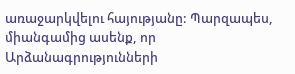առաջարկվելու հայությանը: Պարզապես, միանգամից ասենք, որ Արձանագրությունների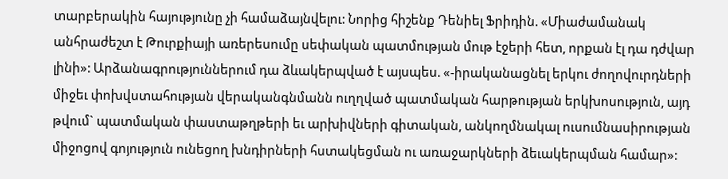տարբերակին հայությունը չի համաձայնվելու: Նորից հիշենք Դենիել Ֆրիդին. «Միաժամանակ անհրաժեշտ է Թուրքիայի առերեսումը սեփական պատմության մութ էջերի հետ, որքան էլ դա դժվար լինի»: Արձանագրություններում դա ձևակերպված է այսպես. «-իրականացնել երկու ժողովուրդների միջեւ փոխվստահության վերականգնմանն ուղղված պատմական հարթության երկխոսություն, այդ թվում` պատմական փաստաթղթերի եւ արխիվների գիտական, անկողմնակալ ուսումնասիրության միջոցով գոյություն ունեցող խնդիրների հստակեցման ու առաջարկների ձեւակերպման համար»: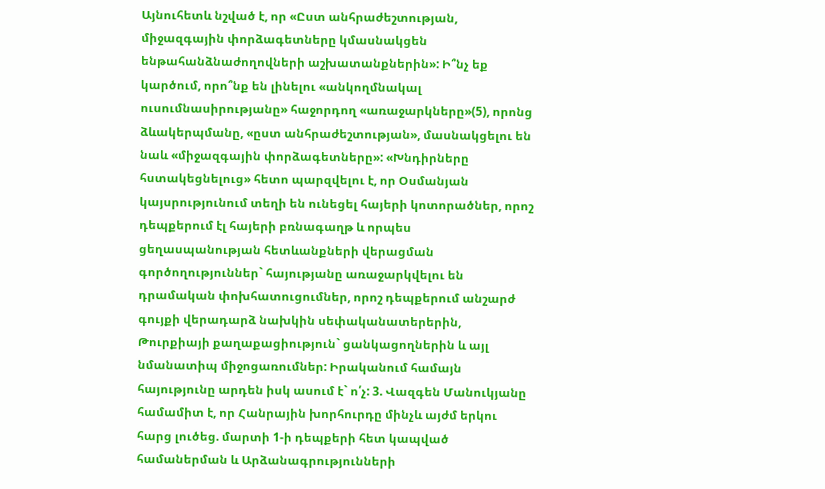Այնուհետև նշված է, որ «Ըստ անհրաժեշտության, միջազգային փորձագետները կմասնակցեն ենթահանձնաժողովների աշխատանքներին»: Ի՞նչ եք կարծում, որո՞նք են լինելու «անկողմնակալ ուսումնասիրությանը» հաջորդող «առաջարկները»(5), որոնց ձևակերպմանը, «ըստ անհրաժեշտության», մասնակցելու են նաև «միջազգային փորձագետները»: «Խնդիրները հստակեցնելուց» հետո պարզվելու է, որ Օսմանյան կայսրությունում տեղի են ունեցել հայերի կոտորածներ, որոշ դեպքերում էլ հայերի բռնագաղթ և որպես ցեղասպանության հետևանքների վերացման գործողություններ` հայությանը առաջարկվելու են դրամական փոխհատուցումներ, որոշ դեպքերում անշարժ գույքի վերադարձ նախկին սեփականատերերին, Թուրքիայի քաղաքացիություն` ցանկացողներին և այլ նմանատիպ միջոցառումներ: Իրականում համայն հայությունը արդեն իսկ ասում է` ո՛չ: 3. Վազգեն Մանուկյանը համամիտ է, որ Հանրային խորհուրդը մինչև այժմ երկու հարց լուծեց. մարտի 1-ի դեպքերի հետ կապված համաներման և Արձանագրությունների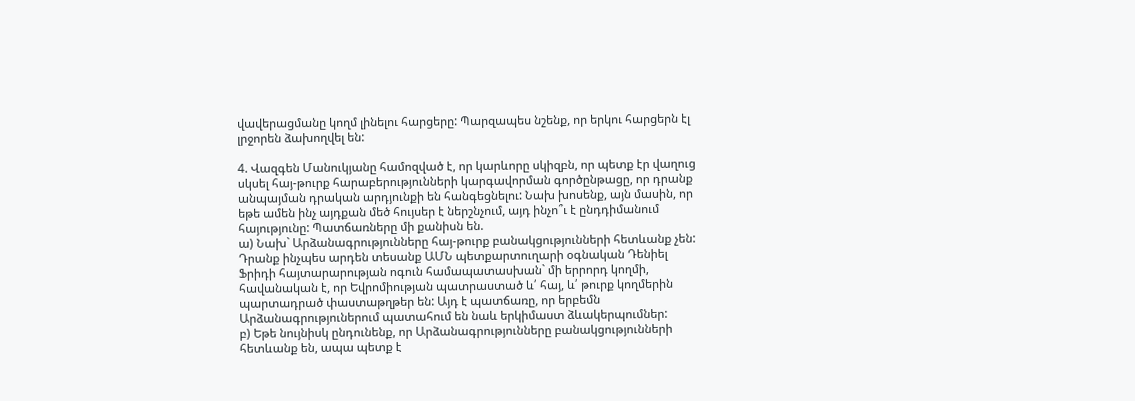վավերացմանը կողմ լինելու հարցերը: Պարզապես նշենք, որ երկու հարցերն էլ լրջորեն ձախողվել են:

4. Վազգեն Մանուկյանը համոզված է, որ կարևորը սկիզբն, որ պետք էր վաղուց սկսել հայ-թուրք հարաբերությունների կարգավորման գործընթացը, որ դրանք անպայման դրական արդյունքի են հանգեցնելու: Նախ խոսենք, այն մասին, որ եթե ամեն ինչ այդքան մեծ հույսեր է ներշնչում, այդ ինչո՞ւ է ընդդիմանում հայությունը: Պատճառները մի քանիսն են.
ա) Նախ` Արձանագրությունները հայ-թուրք բանակցությունների հետևանք չեն: Դրանք ինչպես արդեն տեսանք ԱՄՆ պետքարտուղարի օգնական Դենիել Ֆրիդի հայտարարության ոգուն համապատասխան` մի երրորդ կողմի, հավանական է, որ Եվրոմիության պատրաստած և՛ հայ, և՛ թուրք կողմերին պարտադրած փաստաթղթեր են: Այդ է պատճառը, որ երբեմն Արձանագրություներում պատահում են նաև երկիմաստ ձևակերպումներ:
բ) Եթե նույնիսկ ընդունենք, որ Արձանագրությունները բանակցությունների հետևանք են, ապա պետք է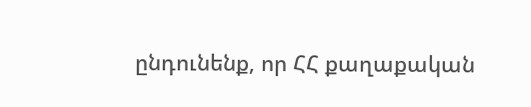ընդունենք, որ ՀՀ քաղաքական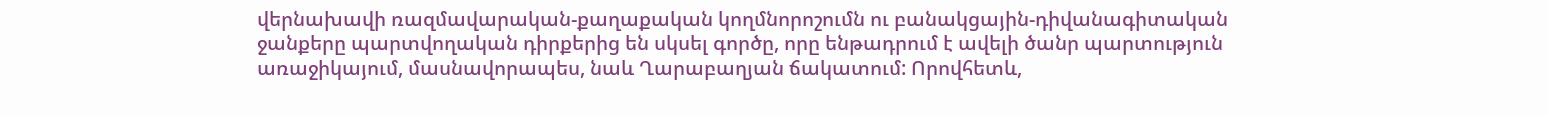վերնախավի ռազմավարական-քաղաքական կողմնորոշումն ու բանակցային-դիվանագիտական ջանքերը պարտվողական դիրքերից են սկսել գործը, որը ենթադրում է ավելի ծանր պարտություն առաջիկայում, մասնավորապես, նաև Ղարաբաղյան ճակատում: Որովհետև,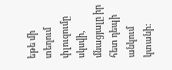եթե մի տեղում փլուզումը սկսվի, մնացյալը իր հետ դեպի անկում կտանի: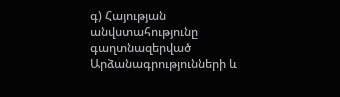գ) Հայության անվստահությունը գաղտնազերված Արձանագրությունների և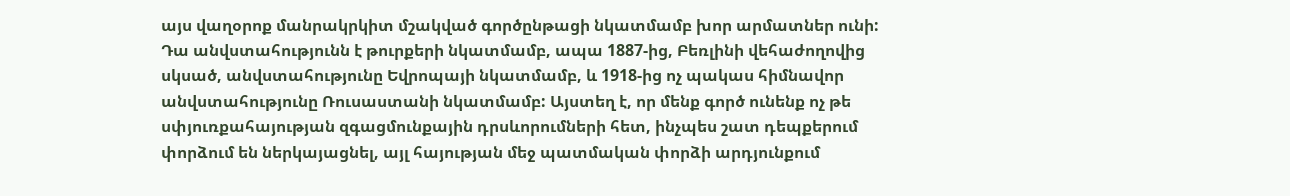այս վաղօրոք մանրակրկիտ մշակված գործընթացի նկատմամբ խոր արմատներ ունի: Դա անվստահությունն է թուրքերի նկատմամբ, ապա 1887-ից, Բեռլինի վեհաժողովից սկսած, անվստահությունը Եվրոպայի նկատմամբ, և 1918-ից ոչ պակաս հիմնավոր անվստահությունը Ռուսաստանի նկատմամբ: Այստեղ է, որ մենք գործ ունենք ոչ թե սփյուռքահայության զգացմունքային դրսևորումների հետ, ինչպես շատ դեպքերում փորձում են ներկայացնել, այլ հայության մեջ պատմական փորձի արդյունքում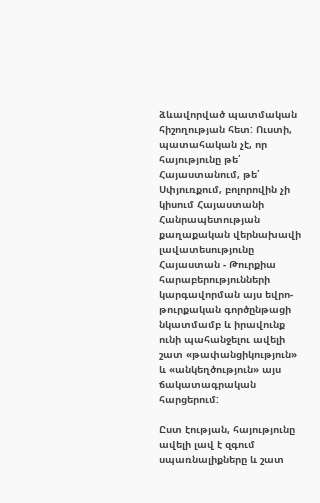ձևավորված պատմական հիշողության հետ: Ուստի, պատահական չէ, որ հայությունը թե՛ Հայաստանում, թե՛ Սփյուռքում, բոլորովին չի կիսում Հայաստանի Հանրապետության քաղաքական վերնախավի լավատեսությունը Հայաստան - Թուրքիա հարաբերությունների կարգավորման այս եվրո-թուրքական գործընթացի նկատմամբ և իրավունք ունի պահանջելու ավելի շատ «թափանցիկություն» և «անկեղծություն» այս ճակատագրական հարցերում:

Ըստ էության, հայությունը ավելի լավ է զգում սպառնալիքները և շատ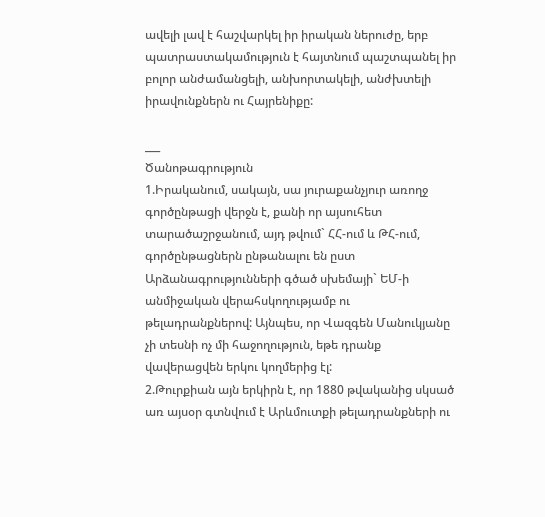ավելի լավ է հաշվարկել իր իրական ներուժը, երբ պատրաստակամություն է հայտնում պաշտպանել իր բոլոր անժամանցելի, անխորտակելի, անժխտելի իրավունքներն ու Հայրենիքը:

___
Ծանոթագրություն
1.Իրականում, սակայն, սա յուրաքանչյուր առողջ գործընթացի վերջն է, քանի որ այսուհետ տարածաշրջանում, այդ թվում` ՀՀ-ում և ԹՀ-ում, գործընթացներն ընթանալու են ըստ Արձանագրությունների գծած սխեմայի` ԵՄ-ի անմիջական վերահսկողությամբ ու թելադրանքներով: Այնպես, որ Վազգեն Մանուկյանը չի տեսնի ոչ մի հաջողություն, եթե դրանք վավերացվեն երկու կողմերից էլ:
2.Թուրքիան այն երկիրն է, որ 1880 թվականից սկսած առ այսօր գտնվում է Արևմուտքի թելադրանքների ու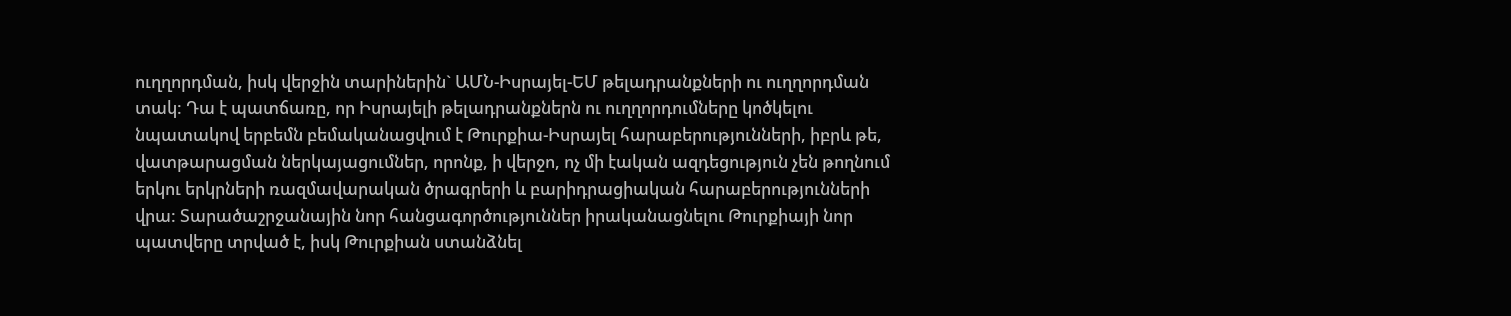ուղղորդման, իսկ վերջին տարիներին` ԱՄՆ-Իսրայել-ԵՄ թելադրանքների ու ուղղորդման տակ: Դա է պատճառը, որ Իսրայելի թելադրանքներն ու ուղղորդումները կոծկելու նպատակով երբեմն բեմականացվում է Թուրքիա-Իսրայել հարաբերությունների, իբրև թե, վատթարացման ներկայացումներ, որոնք, ի վերջո, ոչ մի էական ազդեցություն չեն թողնում երկու երկրների ռազմավարական ծրագրերի և բարիդրացիական հարաբերությունների վրա: Տարածաշրջանային նոր հանցագործություններ իրականացնելու Թուրքիայի նոր պատվերը տրված է, իսկ Թուրքիան ստանձնել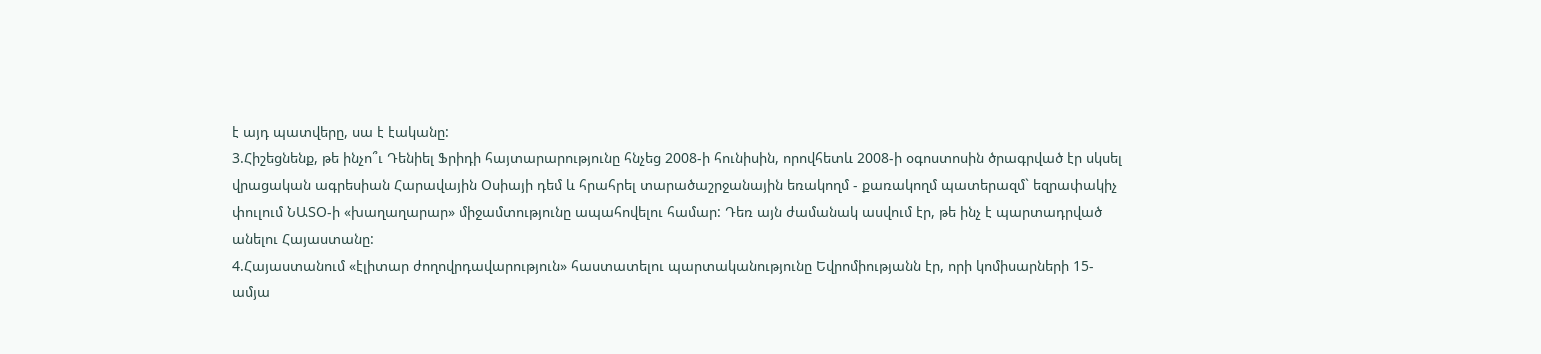է այդ պատվերը, սա է էականը:
3.Հիշեցնենք, թե ինչո՞ւ Դենիել Ֆրիդի հայտարարությունը հնչեց 2008-ի հունիսին, որովհետև 2008-ի օգոստոսին ծրագրված էր սկսել վրացական ագրեսիան Հարավային Օսիայի դեմ և հրահրել տարածաշրջանային եռակողմ - քառակողմ պատերազմ` եզրափակիչ փուլում ՆԱՏՕ-ի «խաղաղարար» միջամտությունը ապահովելու համար: Դեռ այն ժամանակ ասվում էր, թե ինչ է պարտադրված անելու Հայաստանը:
4.Հայաստանում «էլիտար ժողովրդավարություն» հաստատելու պարտականությունը Եվրոմիությանն էր, որի կոմիսարների 15-ամյա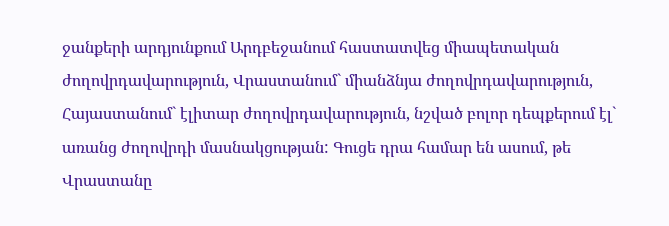ջանքերի արդյունքում Արդբեջանում հաստատվեց միապետական ժողովրդավարություն, Վրաստանում` միանձնյա ժողովրդավարություն, Հայաստանում` էլիտար ժողովրդավարություն, նշված բոլոր դեպքերում էլ` առանց ժողովրդի մասնակցության: Գուցե դրա համար են ասում, թե Վրաստանը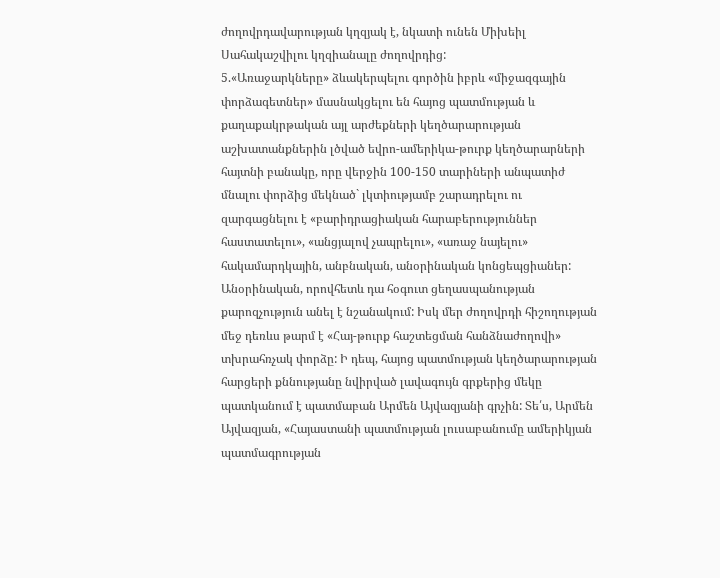ժողովրդավարության կղզյակ է, նկատի ունեն Միխեիլ Սահակաշվիլու կղզիանալը ժողովրդից:
5.«Առաջարկները» ձևակերպելու գործին իբրև «միջազգային փորձագետներ» մասնակցելու են հայոց պատմության և քաղաքակրթական այլ արժեքների կեղծարարության աշխատանքներին լծված եվրո-ամերիկա-թուրք կեղծարարների հայտնի բանակը, որը վերջին 100-150 տարիների անպատիժ մնալու փորձից մեկնած` լկտիությամբ շարադրելու ու զարգացնելու է «բարիդրացիական հարաբերություններ հաստատելու», «անցյալով չապրելու», «առաջ նայելու» հակամարդկային, անբնական, անօրինական կոնցեպցիաներ: Անօրինական, որովհետև դա հօգուտ ցեղասպանության քարոզչություն անել է նշանակում: Իսկ մեր ժողովրդի հիշողության մեջ դեռևս թարմ է «Հայ-թուրք հաշտեցման հանձնաժողովի» տխրահռչակ փորձը: Ի դեպ, հայոց պատմության կեղծարարության հարցերի քննությանը նվիրված լավագույն գրքերից մեկը պատկանում է պատմաբան Արմեն Այվազյանի գրչին: Տե՛ս, Արմեն Այվազյան, «Հայաստանի պատմության լուսաբանումը ամերիկյան պատմագրության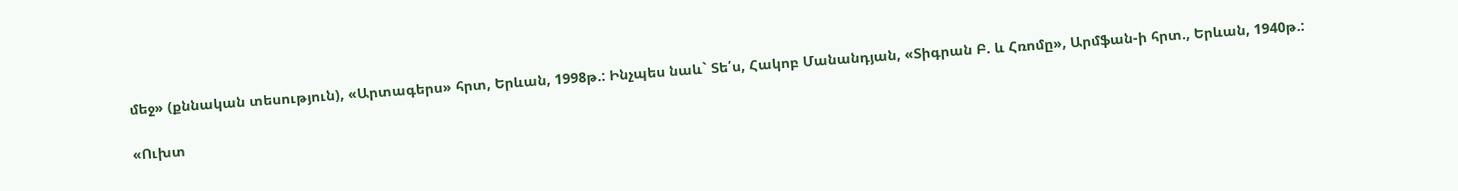մեջ» (քննական տեսություն), «Արտագերս» հրտ, Երևան, 1998թ.: Ինչպես նաև` Տե՛ս, Հակոբ Մանանդյան, «Տիգրան Բ. և Հռոմը», Արմֆան-ի հրտ., Երևան, 1940թ.:

«Ուխտ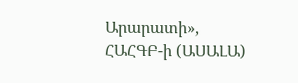Արարատի», ՀԱՀԳԲ-ի (ԱՍԱԼԱ)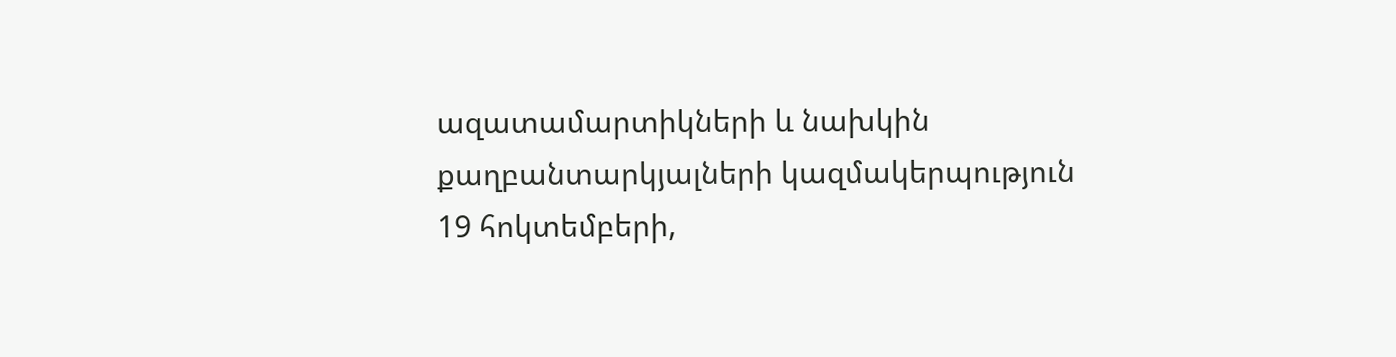ազատամարտիկների և նախկին քաղբանտարկյալների կազմակերպություն
19 հոկտեմբերի,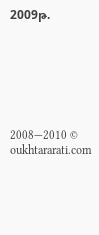2009թ.







2008—2010 © oukhtararati.com